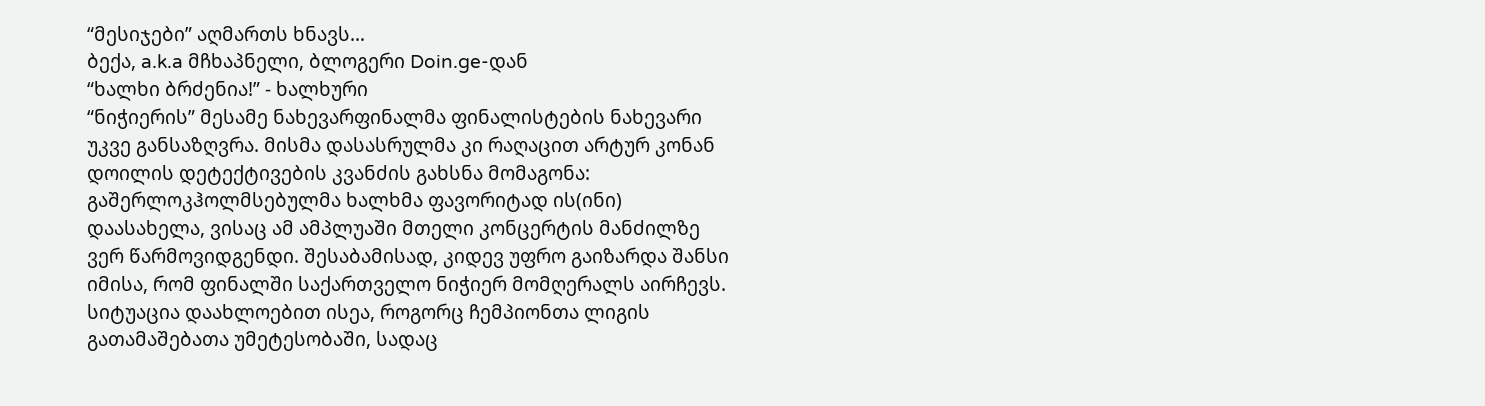“მესიჯები” აღმართს ხნავს…
ბექა, a.k.a მჩხაპნელი, ბლოგერი Doin.ge-დან
“ხალხი ბრძენია!” - ხალხური
“ნიჭიერის” მესამე ნახევარფინალმა ფინალისტების ნახევარი უკვე განსაზღვრა. მისმა დასასრულმა კი რაღაცით არტურ კონან დოილის დეტექტივების კვანძის გახსნა მომაგონა: გაშერლოკჰოლმსებულმა ხალხმა ფავორიტად ის(ინი) დაასახელა, ვისაც ამ ამპლუაში მთელი კონცერტის მანძილზე ვერ წარმოვიდგენდი. შესაბამისად, კიდევ უფრო გაიზარდა შანსი იმისა, რომ ფინალში საქართველო ნიჭიერ მომღერალს აირჩევს. სიტუაცია დაახლოებით ისეა, როგორც ჩემპიონთა ლიგის გათამაშებათა უმეტესობაში, სადაც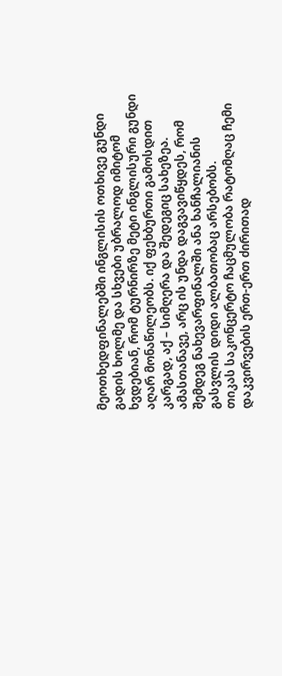მეოთხედფინალებში ინგლისის ოთხივე გუნდი გადის ხოლმე და სხვები უბრალოდ იმიტომ ხვდებიან, რომ ტურნირზე მეტი ინგლისური გუნდი აღარ მონაწილეობს. იქ ფეხბურთი გამოსდით კარგად, აქ – სიმღერა და შედეგიც სახეზეა. ამასთანავე, არც ის უნდა დაგვავიწყდეს, რომ შემდეგ ნახევარფინალში ანა ხანჩალიანის გასვლის დიდი ალბათობაც არსებობს.
თიკას საკონცერტო ჩაცმულობა რატომღაც ჩემი დაკვირვების ერთ-ერთ ძირითად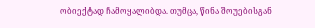ობიექტად ჩამოყალიბდა. თუმცა, წინა შოუებისგან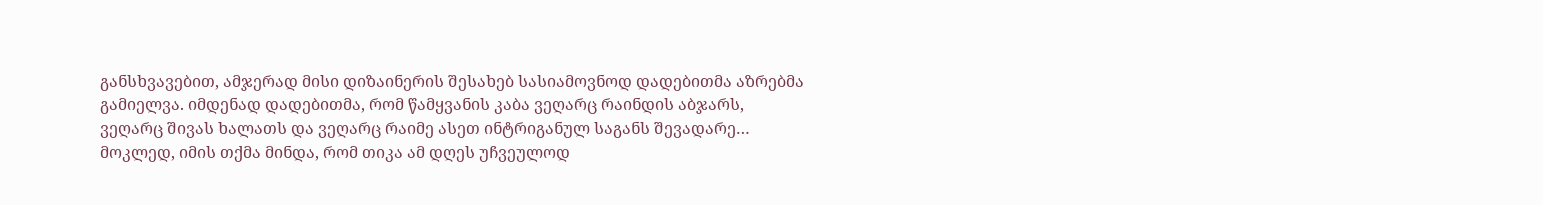განსხვავებით, ამჯერად მისი დიზაინერის შესახებ სასიამოვნოდ დადებითმა აზრებმა გამიელვა. იმდენად დადებითმა, რომ წამყვანის კაბა ვეღარც რაინდის აბჯარს, ვეღარც შივას ხალათს და ვეღარც რაიმე ასეთ ინტრიგანულ საგანს შევადარე… მოკლედ, იმის თქმა მინდა, რომ თიკა ამ დღეს უჩვეულოდ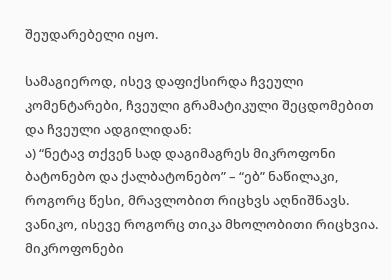შეუდარებელი იყო.

სამაგიეროდ, ისევ დაფიქსირდა ჩვეული კომენტარები, ჩვეული გრამატიკული შეცდომებით და ჩვეული ადგილიდან:
ა) “ნეტავ თქვენ სად დაგიმაგრეს მიკროფონი ბატონებო და ქალბატონებო” – “ებ” ნაწილაკი, როგორც წესი, მრავლობით რიცხვს აღნიშნავს. ვანიკო, ისევე როგორც თიკა მხოლობითი რიცხვია. მიკროფონები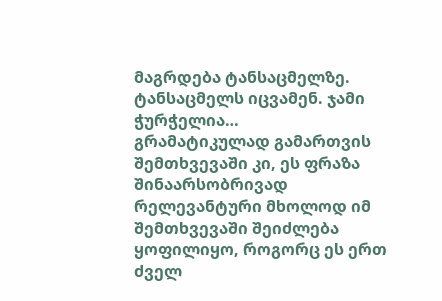მაგრდება ტანსაცმელზე. ტანსაცმელს იცვამენ. ჯამი ჭურჭელია…
გრამატიკულად გამართვის შემთხვევაში კი, ეს ფრაზა შინაარსობრივად რელევანტური მხოლოდ იმ შემთხვევაში შეიძლება ყოფილიყო, როგორც ეს ერთ ძველ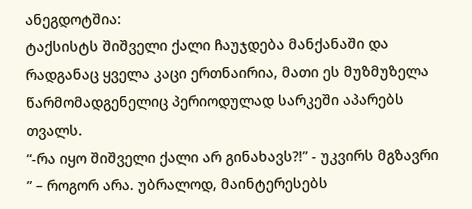ანეგდოტშია:
ტაქსისტს შიშველი ქალი ჩაუჯდება მანქანაში და რადგანაც ყველა კაცი ერთნაირია, მათი ეს მუზმუზელა წარმომადგენელიც პერიოდულად სარკეში აპარებს თვალს.
“-რა იყო შიშველი ქალი არ გინახავს?!” - უკვირს მგზავრი
” – როგორ არა. უბრალოდ, მაინტერესებს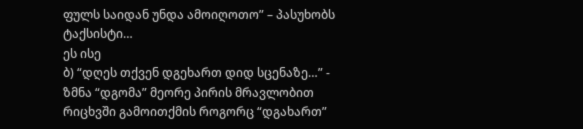ფულს საიდან უნდა ამოიღოთო” – პასუხობს ტაქსისტი…
ეს ისე
ბ) “დღეს თქვენ დგეხართ დიდ სცენაზე…” - ზმნა “დგომა” მეორე პირის მრავლობით რიცხვში გამოითქმის როგორც “დგახართ”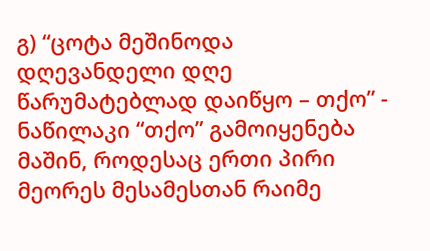გ) “ცოტა მეშინოდა დღევანდელი დღე წარუმატებლად დაიწყო – თქო” - ნაწილაკი “თქო” გამოიყენება მაშინ, როდესაც ერთი პირი მეორეს მესამესთან რაიმე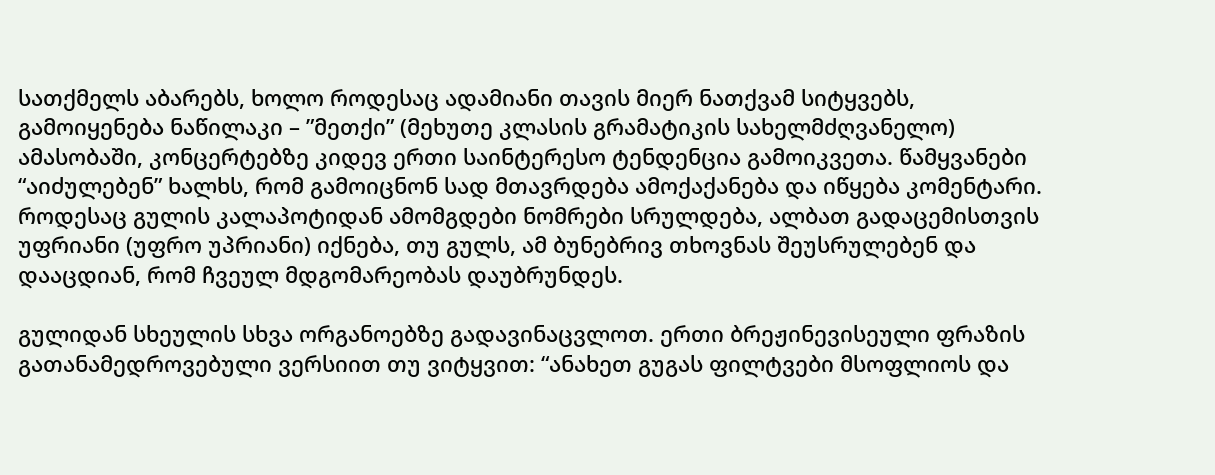სათქმელს აბარებს, ხოლო როდესაც ადამიანი თავის მიერ ნათქვამ სიტყვებს, გამოიყენება ნაწილაკი – ”მეთქი” (მეხუთე კლასის გრამატიკის სახელმძღვანელო)
ამასობაში, კონცერტებზე კიდევ ერთი საინტერესო ტენდენცია გამოიკვეთა. წამყვანები “აიძულებენ” ხალხს, რომ გამოიცნონ სად მთავრდება ამოქაქანება და იწყება კომენტარი. როდესაც გულის კალაპოტიდან ამომგდები ნომრები სრულდება, ალბათ გადაცემისთვის უფრიანი (უფრო უპრიანი) იქნება, თუ გულს, ამ ბუნებრივ თხოვნას შეუსრულებენ და დააცდიან, რომ ჩვეულ მდგომარეობას დაუბრუნდეს.

გულიდან სხეულის სხვა ორგანოებზე გადავინაცვლოთ. ერთი ბრეჟინევისეული ფრაზის გათანამედროვებული ვერსიით თუ ვიტყვით: “ანახეთ გუგას ფილტვები მსოფლიოს და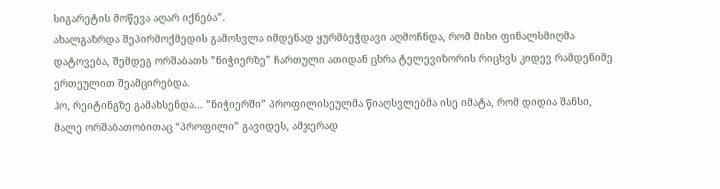სიგარეტის მოწევა აღარ იქნება”.
ახალგაზრდა შეპირმოქმედის გამოსვლა იმდენად ყურმბეჭდავი აღმოჩნდა, რომ მისი ფინალსმიღმა დატოვება, შემდეგ ორშაბათს ”ნიჭიერზე” ჩართული ათიდან ცხრა ტელევიზორის რიცხვს კიდევ რამდენიმე ერთეულით შეამცირებდა.
ჰო, რეიტინგზე გამახსენდა… ”ნიჭიერში” პროფილისეულმა წიაღსვლებმა ისე იმატა, რომ დიდია შანსი, მალე ორშაბათობითაც “პროფილი” გავიდეს, ამჯერად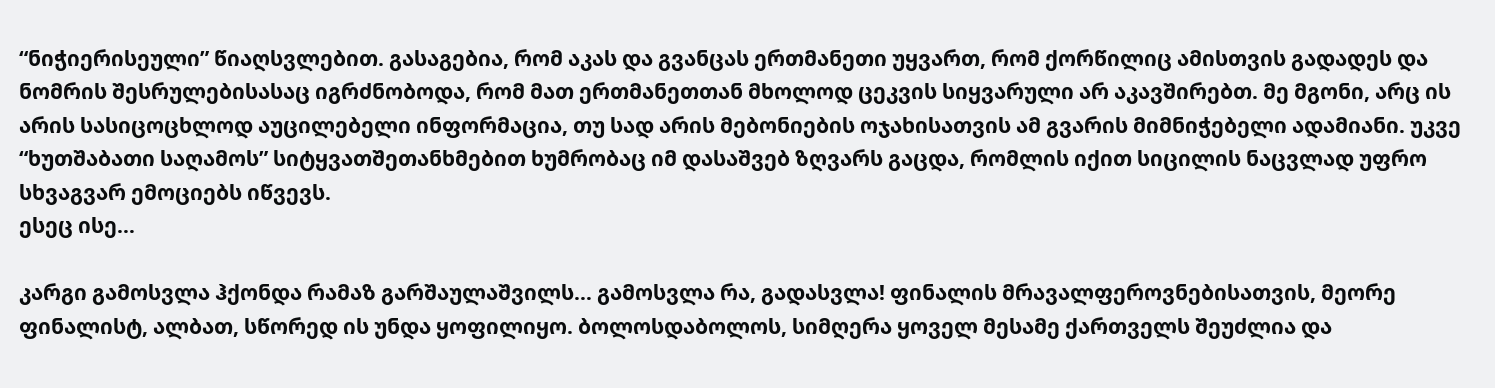“ნიჭიერისეული” წიაღსვლებით. გასაგებია, რომ აკას და გვანცას ერთმანეთი უყვართ, რომ ქორწილიც ამისთვის გადადეს და ნომრის შესრულებისასაც იგრძნობოდა, რომ მათ ერთმანეთთან მხოლოდ ცეკვის სიყვარული არ აკავშირებთ. მე მგონი, არც ის არის სასიცოცხლოდ აუცილებელი ინფორმაცია, თუ სად არის მებონიების ოჯახისათვის ამ გვარის მიმნიჭებელი ადამიანი. უკვე “ხუთშაბათი საღამოს” სიტყვათშეთანხმებით ხუმრობაც იმ დასაშვებ ზღვარს გაცდა, რომლის იქით სიცილის ნაცვლად უფრო სხვაგვარ ემოციებს იწვევს.
ესეც ისე…

კარგი გამოსვლა ჰქონდა რამაზ გარშაულაშვილს… გამოსვლა რა, გადასვლა! ფინალის მრავალფეროვნებისათვის, მეორე ფინალისტ, ალბათ, სწორედ ის უნდა ყოფილიყო. ბოლოსდაბოლოს, სიმღერა ყოველ მესამე ქართველს შეუძლია და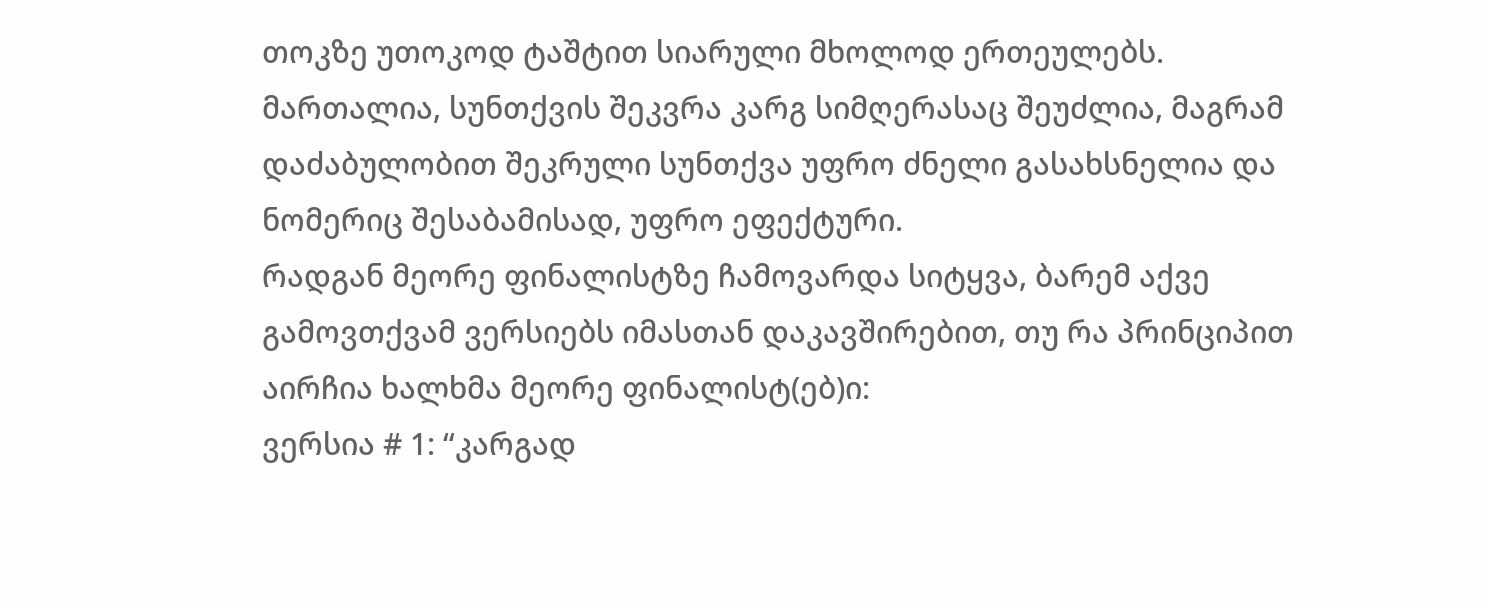თოკზე უთოკოდ ტაშტით სიარული მხოლოდ ერთეულებს. მართალია, სუნთქვის შეკვრა კარგ სიმღერასაც შეუძლია, მაგრამ დაძაბულობით შეკრული სუნთქვა უფრო ძნელი გასახსნელია და ნომერიც შესაბამისად, უფრო ეფექტური.
რადგან მეორე ფინალისტზე ჩამოვარდა სიტყვა, ბარემ აქვე გამოვთქვამ ვერსიებს იმასთან დაკავშირებით, თუ რა პრინციპით აირჩია ხალხმა მეორე ფინალისტ(ებ)ი:
ვერსია # 1: “კარგად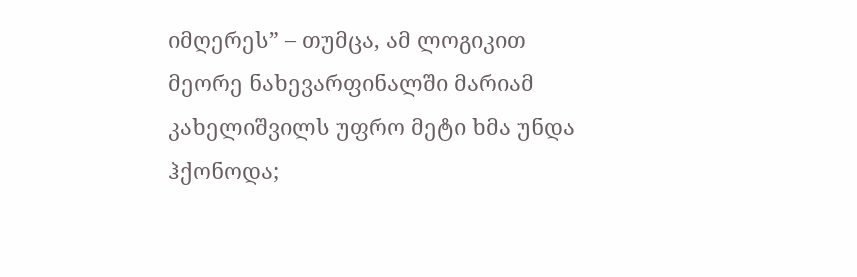იმღერეს” – თუმცა, ამ ლოგიკით მეორე ნახევარფინალში მარიამ კახელიშვილს უფრო მეტი ხმა უნდა ჰქონოდა;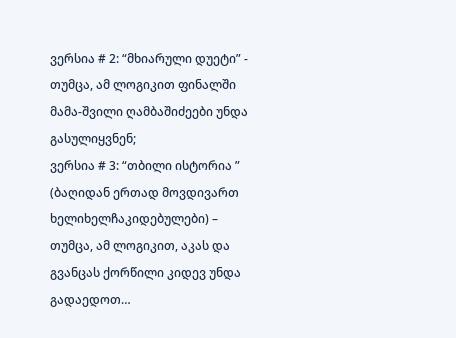ვერსია # 2: “მხიარული დუეტი” - თუმცა, ამ ლოგიკით ფინალში მამა-შვილი ღამბაშიძეები უნდა გასულიყვნენ;
ვერსია # 3: “თბილი ისტორია ” (ბაღიდან ერთად მოვდივართ ხელიხელჩაკიდებულები) – თუმცა, ამ ლოგიკით, აკას და გვანცას ქორწილი კიდევ უნდა გადაედოთ…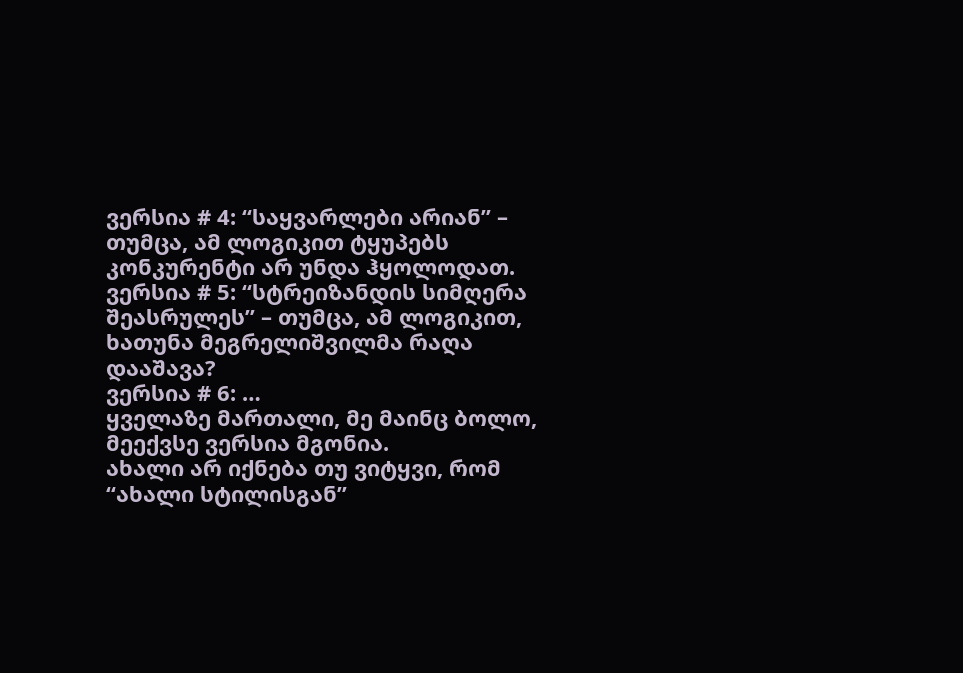ვერსია # 4: “საყვარლები არიან” – თუმცა, ამ ლოგიკით ტყუპებს კონკურენტი არ უნდა ჰყოლოდათ.
ვერსია # 5: “სტრეიზანდის სიმღერა შეასრულეს” – თუმცა, ამ ლოგიკით, ხათუნა მეგრელიშვილმა რაღა დააშავა?
ვერსია # 6: …
ყველაზე მართალი, მე მაინც ბოლო, მეექვსე ვერსია მგონია.
ახალი არ იქნება თუ ვიტყვი, რომ “ახალი სტილისგან”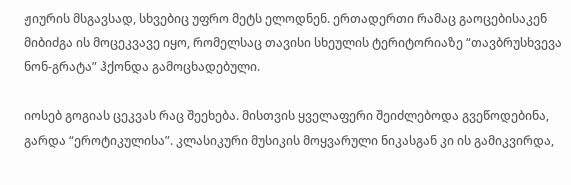ჟიურის მსგავსად, სხვებიც უფრო მეტს ელოდნენ. ერთადერთი რამაც გაოცებისაკენ მიბიძგა ის მოცეკვავე იყო, რომელსაც თავისი სხეულის ტერიტორიაზე “თავბრუსხვევა ნონ-გრატა” ჰქონდა გამოცხადებული.

იოსებ გოგიას ცეკვას რაც შეეხება. მისთვის ყველაფერი შეიძლებოდა გვეწოდებინა, გარდა “ეროტიკულისა”. კლასიკური მუსიკის მოყვარული ნიკასგან კი ის გამიკვირდა,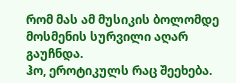რომ მას ამ მუსიკის ბოლომდე მოსმენის სურვილი აღარ გაუჩნდა.
ჰო, ეროტიკულს რაც შეეხება.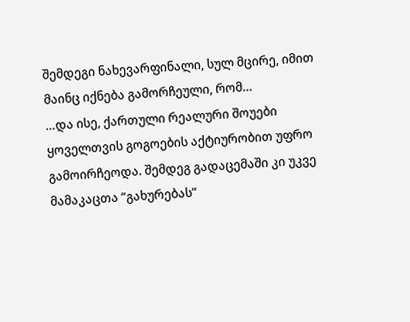შემდეგი ნახევარფინალი, სულ მცირე, იმით მაინც იქნება გამორჩეული, რომ…
…და ისე, ქართული რეალური შოუები ყოველთვის გოგოების აქტიურობით უფრო გამოირჩეოდა. შემდეგ გადაცემაში კი უკვე მამაკაცთა “გახურებას”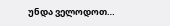უნდა ველოდოთ…